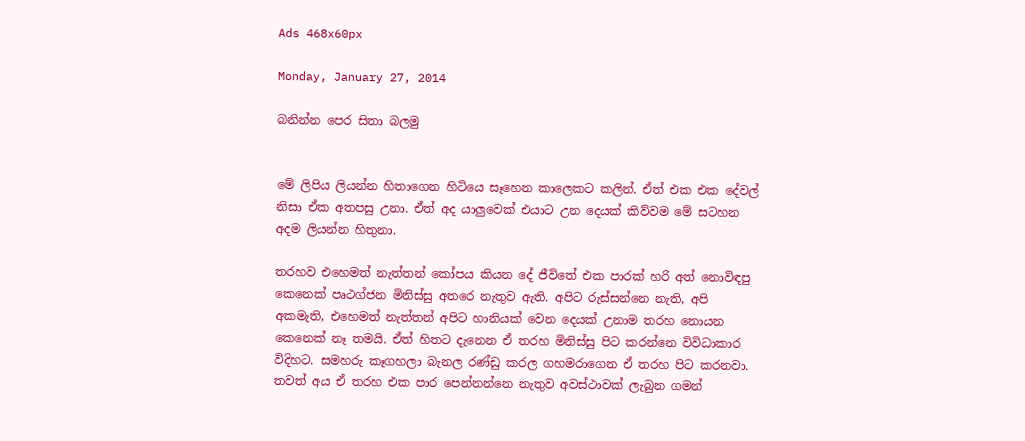Ads 468x60px

Monday, January 27, 2014

බනින්න පෙර සිතා බලමු


මේ ලිපිය ලියන්න හිතාගෙන හිටියෙ සෑහෙන කාලෙකට කලින්. ඒත් එක එක දේවල් නිසා ඒක අතපසු උනා. ඒත් අද යාලුවෙක් එයාට උන දෙයක් කිව්වම මේ සටහන අදම ලියන්න හිතුනා.

තරහව එහෙමත් නැත්තන් කෝපය කියන දේ ජීවිතේ එක පාරක් හරි අත් නොවිඳපු කෙනෙක් පෘථග්ජන මිනිස්සු අතරෙ නැතුව ඇති. අපිට රුස්සන්නෙ නැති, අපි අකමැති, එහෙමත් නැත්තන් අපිට හානියක් වෙන දෙයක් උනාම තරහ නොයන කෙනෙක් නෑ තමයි. ඒත් හිතට දැනෙන ඒ තරහ මිනිස්සු පිට කරන්නෙ විවිධාකාර විදිහට. සමහරු කෑගහලා බැනල රණ්ඩු කරල ගහමරාගෙන ඒ තරහ පිට කරනවා. තවත් අය ඒ තරහ එක පාර පෙන්නන්නෙ නැතුව අවස්ථාවක් ලැබුන ගමන්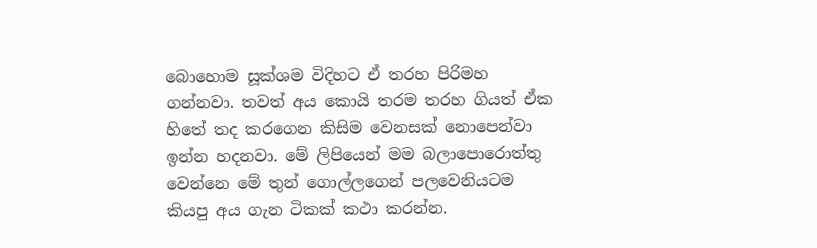බොහොම සූක්ශම විදිහට ඒ තරහ පිරිමහ ගන්නවා. තවත් අය කොයි තරම තරහ ගියත් ඒක හිතේ තද කරගෙන කිසිම වෙනසක් නොපෙන්වා ඉන්න හදනවා. මේ ලිපියෙන් මම බලාපොරොත්තු වෙන්නෙ මේ තුන් ගොල්ලගෙන් පලවෙනියටම කියපු අය ගැන ටිකක් කථා කරන්න.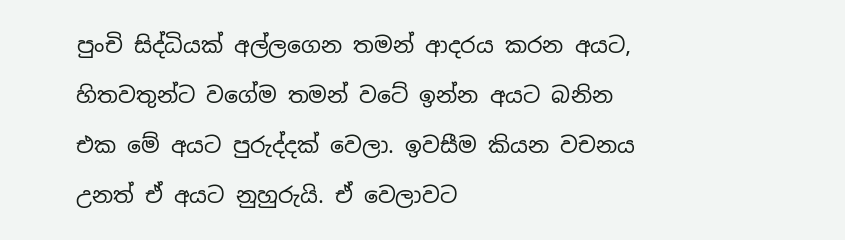පුංචි සිද්ධියක් අල්ලගෙන තමන් ආදරය කරන අයට, හිතවතුන්ට වගේම තමන් වටේ ඉන්න අයට බනින එක මේ අයට පුරුද්දක් වෙලා. ඉවසීම කියන වචනය උනත් ඒ අයට නුහුරුයි. ඒ වෙලාවට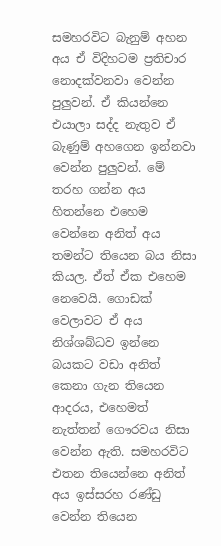සමහරවිට බැනුම් අහන අය ඒ විදිහටම ප්‍රතිචාර නොදක්වනවා වෙන්න පුලුවන්. ඒ කියන්නෙ එයාලා සද්ද නැතුව ඒ බැණුම් අහගෙන ඉන්නවා වෙන්න පුලුවන්. මේ තරහ ගන්න අය හිතන්නෙ එහෙම වෙන්නෙ අනිත් අය තමන්ට තියෙන බය නිසා කියල. ඒත් ඒක එහෙම නෙවෙයි. ගොඩක් වෙලාවට ඒ අය නිශ්ශබ්ධව ඉන්නෙ බයකට වඩා අනිත් කෙනා ගැන තියෙන ආදරය, එහෙමත් නැත්තන් ගෞරවය නිසා වෙන්න ඇති. සමහරවිට එතන තියෙන්නෙ අනිත් අය ඉස්සරහ රණ්ඩු වෙන්න තියෙන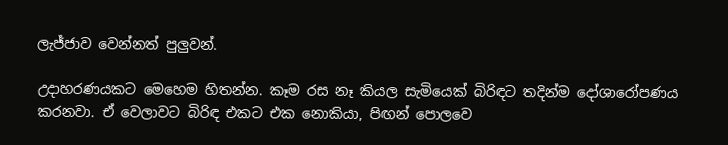ලැජ්ජාව වෙන්නත් පුලුවන්.

උදාහරණයකට මෙහෙම හිතන්න. කෑම රස නෑ කියල සැමියෙක් බිරිඳට තදින්ම දෝශාරෝපණය කරනවා. ඒ වෙලාවට බිරිඳ එකට එක නොකියා, පිඟන් පොලවෙ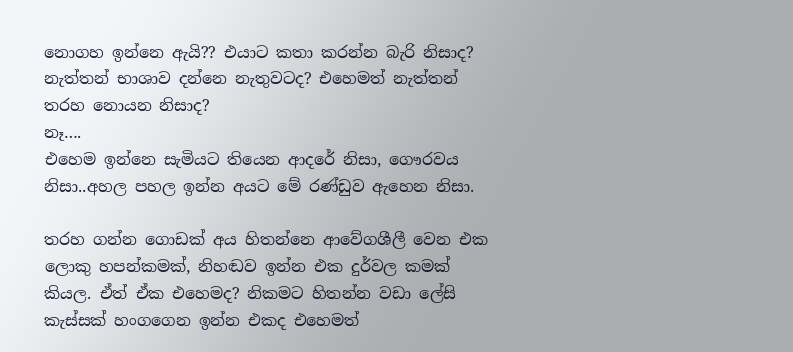නොගහ ඉන්නෙ ඇයි?? එයාට කතා කරන්න බැරි නිසාද? නැත්තන් භාශාව දන්නෙ නැතුවටද? එහෙමත් නැත්තන් තරහ නොයන නිසාද?
නෑ….
එහෙම ඉන්නෙ සැමියට තියෙන ආදරේ නිසා, ගෞරවය නිසා..අහල පහල ඉන්න අයට මේ රණ්ඩුව ඇහෙන නිසා.

තරහ ගන්න ගොඩක් අය හිතන්නෙ ආවේගශීලී වෙන එක ලොකු හපන්කමක්, නිහඬව ඉන්න එක දුර්වල කමක් කියල. ඒත් ඒක එහෙමද? නිකමට හිතන්න වඩා ලේසි කැස්සක් හංගගෙන ඉන්න එකද එහෙමත්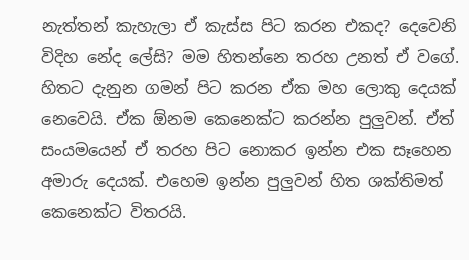නැත්තන් කැහැලා ඒ කැස්ස පිට කරන එකද? දෙවෙනි විදිහ නේද ලේසි? මම හිතන්නෙ තරහ උනත් ඒ වගේ. හිතට දැනුන ගමන් පිට කරන ඒක මහ ලොකු දෙයක් නෙවෙයි. ඒක ඕනම කෙනෙක්ට කරන්න පුලුවන්. ඒත් සංයමයෙන් ඒ තරහ පිට නොකර ඉන්න එක සෑහෙන අමාරු දෙයක්. එහෙම ඉන්න පුලුවන් හිත ශක්තිමත් කෙනෙක්ට විතරයි.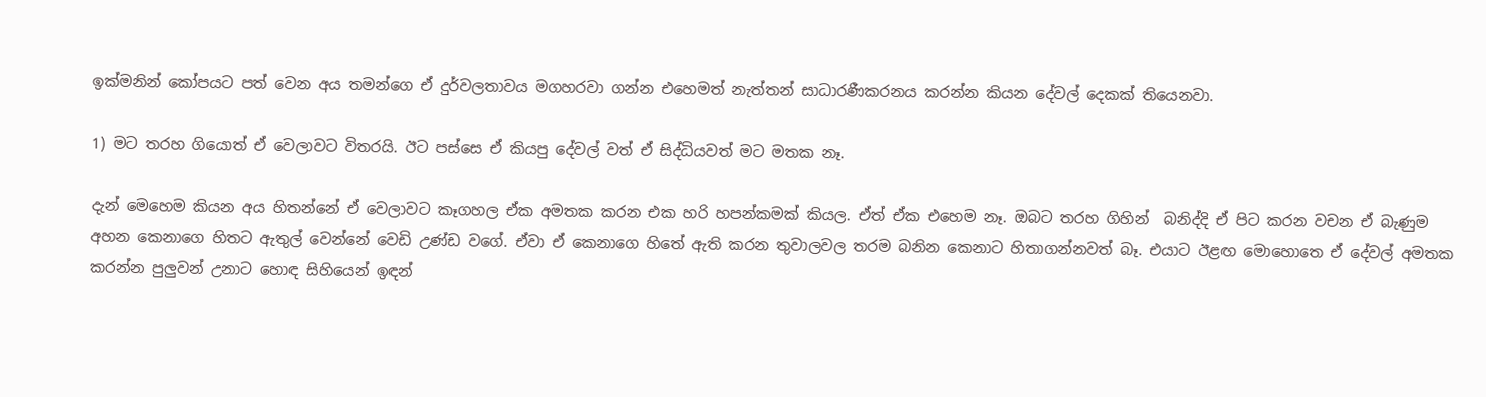ඉක්මනින් කෝපයට පත් වෙන අය තමන්ගෙ ඒ දුර්වලතාවය මගහරවා ගන්න එහෙමත් නැත්තන් සාධාරණීකරනය කරන්න කියන දේවල් දෙකක් තියෙනවා.

1) මට තරහ ගියොත් ඒ වෙලාවට විතරයි. ඊට පස්සෙ ඒ කියපු දේවල් වත් ඒ සිද්ධියවත් මට මතක නෑ.

දැන් මෙහෙම කියන අය හිතන්නේ ඒ වෙලාවට කෑගහල ඒක අමතක කරන එක හරි හපන්කමක් කියල. ඒත් ඒක එහෙම නෑ. ඔබට තරහ ගිහින්  බනිද්දි ඒ පිට කරන වචන ඒ බැණුම අහන කෙනාගෙ හිතට ඇතුල් වෙන්නේ වෙඩි උණ්ඩ වගේ. ඒවා ඒ කෙනාගෙ හිතේ ඇති කරන තුවාලවල තරම බනින කෙනාට හිතාගන්නවත් බෑ. එයාට ඊළඟ මොහොතෙ ඒ දේවල් අමතක කරන්න පුලුවන් උනාට හොඳ සිහියෙන් ඉඳන්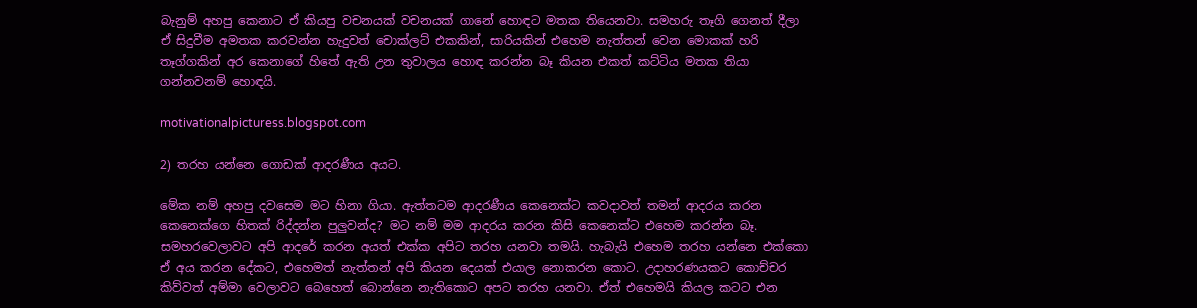බැනුම් අහපු කෙනාට ඒ කියපු වචනයක් වචනයක් ගානේ හොඳට මතක තියෙනවා. සමහරු තෑගි ගෙනත් දීලා ඒ සිදුවීම අමතක කරවන්න හැදුවත් චොක්ලට් එකකින්, සාරියකින් එහෙම නැත්තන් වෙන මොකක් හරි තෑග්ගකින් අර කෙනාගේ හිතේ ඇති උන තුවාලය හොඳ කරන්න බෑ කියන එකත් කට්ටිය මතක තියා ගන්නවනම් හොඳයි.

motivationalpicturess.blogspot.com

2) තරහ යන්නෙ ගොඩක් ආදරණීය අයට.

මේක නම් අහපු දවසෙම මට හිනා ගියා. ඇත්තටම ආදරණීය කෙනෙක්ට කවදාවත් තමන් ආදරය කරන කෙනෙක්ගෙ හිතක් රිද්දන්න පුලුවන්ද? මට නම් මම ආදරය කරන කිසි කෙනෙක්ට එහෙම කරන්න බෑ. සමහරවෙලාවට අපි ආදරේ කරන අයත් එක්ක අපිට තරහ යනවා තමයි. හැබැයි එහෙම තරහ යන්නෙ එක්කො ඒ අය කරන දේකට, එහෙමත් නැත්තන් අපි කියන දෙයක් එයාල නොකරන කොට. උදාහරණයකට කොච්චර කිව්වත් අම්මා වෙලාවට බෙහෙත් බොන්නෙ නැතිකොට අපට තරහ යනවා. ඒත් එහෙමයි කියල කටට එන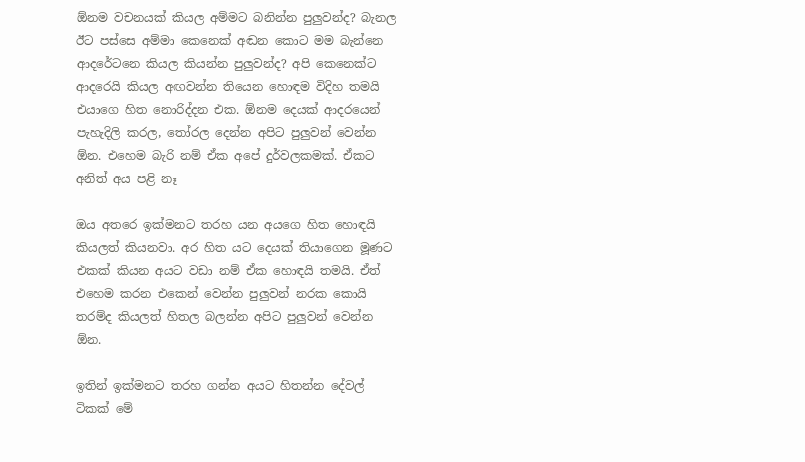ඕනම වචනයක් කියල අම්මට බනින්න පුලුවන්ද? බැනල ඊට පස්සෙ අම්මා කෙනෙක් අඬන කොට මම බැන්නෙ ආදරේටනෙ කියල කියන්න පුලුවන්ද? අපි කෙනෙක්ට ආදරෙයි කියල අඟවන්න තියෙන හොඳම විදිහ තමයි එයාගෙ හිත නොරිද්දන එක. ඕනම දෙයක් ආදරයෙන් පැහැදිලි කරල, තෝරල දෙන්න අපිට පුලුවන් වෙන්න ඕන. එහෙම බැරි නම් ඒක අපේ දුර්වලකමක්. ඒකට අනිත් අය පළි නෑ

ඔය අතරෙ ඉක්මනට තරහ යන අයගෙ හිත හොඳයි කියලත් කියනවා. අර හිත යට දෙයක් තියාගෙන මූණට එකක් කියන අයට වඩා නම් ඒක හොඳයි තමයි. ඒත් එහෙම කරන එකෙන් වෙන්න පුලුවන් නරක කොයි තරම්ද කියලත් හිතල බලන්න අපිට පුලුවන් වෙන්න ඕන.

ඉතින් ඉක්මනට තරහ ගන්න අයට හිතන්න දේවල් ටිකක් මේ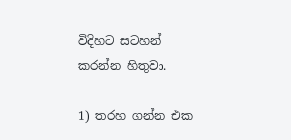විදිහට සටහන් කරන්න හිතුවා.

1) තරහ ගන්න එක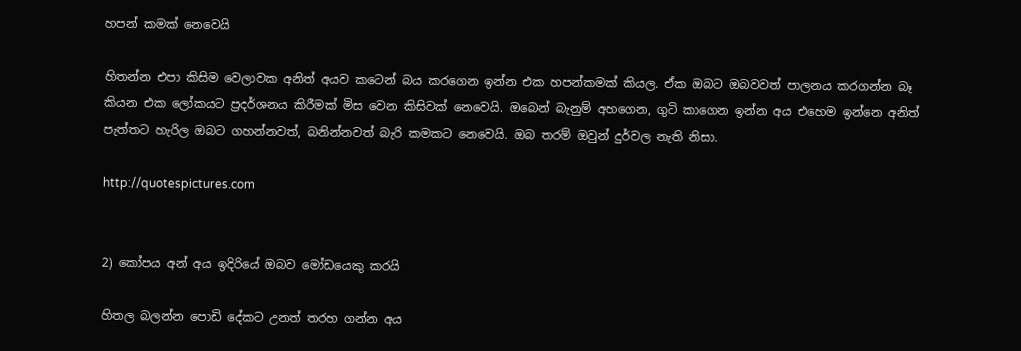හපන් කමක් නෙවෙයි

හිතන්න එපා කිසිම වෙලාවක අනිත් අයව කටෙන් බය කරගෙන ඉන්න එක හපන්කමක් කියල. ඒක ඔබට ඔබවවත් පාලනය කරගන්න බෑ කියන එක ලෝකයට ප්‍රදර්ශනය කිරීමක් මිස වෙන කිසිවක් නෙවෙයි. ඔබෙන් බැනුම් අහගෙන, ගුටි කාගෙන ඉන්න අය එහෙම ඉන්නෙ අනිත් පැත්තට හැරිල ඔබට ගහන්නවත්, බනින්නවත් බැරි කමකට නෙවෙයි. ඔබ තරම් ඔවුන් දුර්වල නැති නිසා.

http://quotespictures.com


2) කෝපය අන් අය ඉදිරියේ ඔබව මෝඩයෙකු කරයි

හිතල බලන්න පොඩි දේකට උනත් තරහ ගන්න අය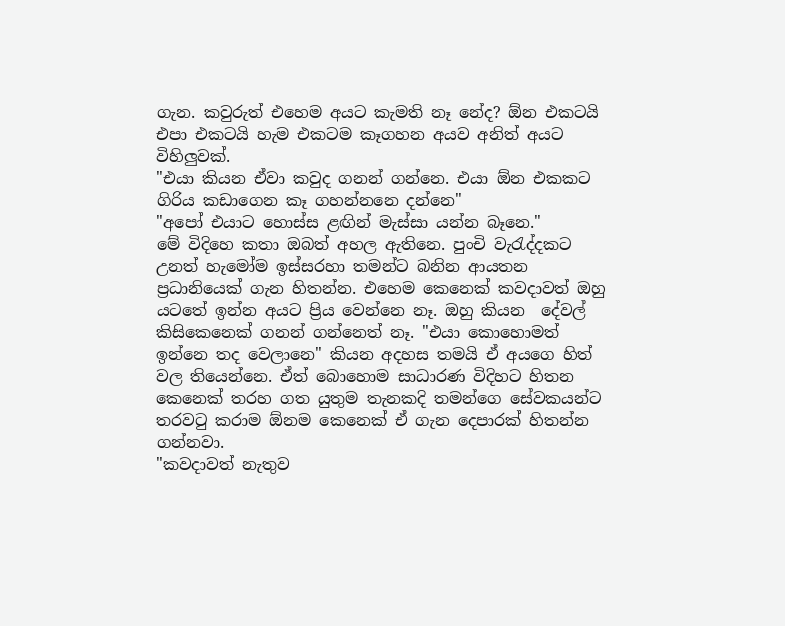ගැන. කවුරුත් එහෙම අයට කැමති නෑ නේද? ඕන එකටයි එපා එකටයි හැම එකටම කෑගහන අයව අනිත් අයට විහිලුවක්.
"එයා කියන ඒවා කවුද ගනන් ගන්නෙ. එයා ඕන එකකට ගිරිය කඩාගෙන කෑ ගහන්නනෙ දන්නෙ"
"අපෝ එයාට හොස්ස ළඟින් මැස්සා යන්න බෑනෙ."
මේ විදිහෙ කතා ඔබත් අහල ඇතිනෙ. පුංචි වැරැද්දකට උනත් හැමෝම ඉස්සරහා තමන්ට බනින ආයතන ප්‍රධානියෙක් ගැන හිතන්න. එහෙම කෙනෙක් කවදාවත් ඔහු යටතේ ඉන්න අයට ප්‍රිය වෙන්නෙ නෑ. ඔහු කියන  දේවල් කිසිකෙනෙක් ගනන් ගන්නෙත් නෑ. "එයා කොහොමත් ඉන්නෙ තද වෙලානෙ" කියන අදහස තමයි ඒ අයගෙ හිත් වල තියෙන්නෙ. ඒත් බොහොම සාධාරණ විදිහට හිතන කෙනෙක් තරහ ගත යුතුම තැනකදි තමන්ගෙ සේවකයන්ට තරවටු කරාම ඕනම කෙනෙක් ඒ ගැන දෙපාරක් හිතන්න ගන්නවා.
"කවදාවත් නැතුව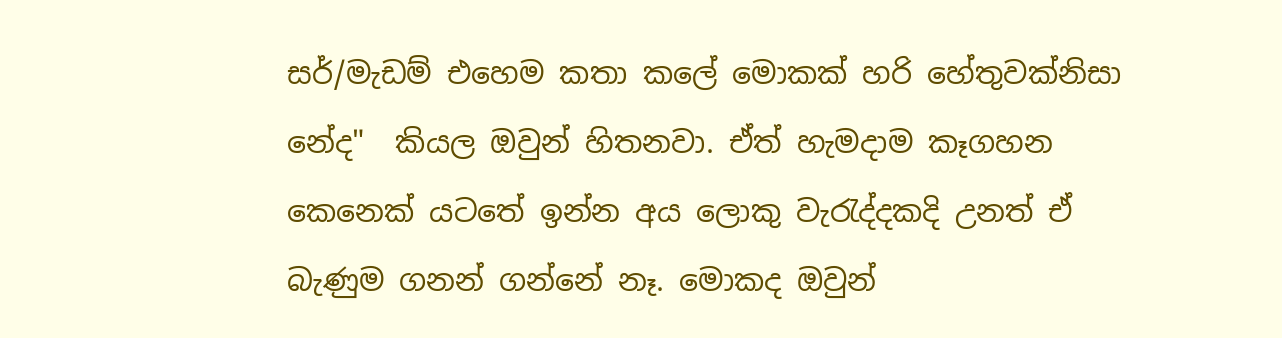සර්/මැඩම් එහෙම කතා කලේ මොකක් හරි හේතුවක්නිසා නේද"  කියල ඔවුන් හිතනවා. ඒත් හැමදාම කෑගහන කෙනෙක් යටතේ ඉන්න අය ලොකු වැරැද්දකදි උනත් ඒ බැණුම ගනන් ගන්නේ නෑ. මොකද ඔවුන්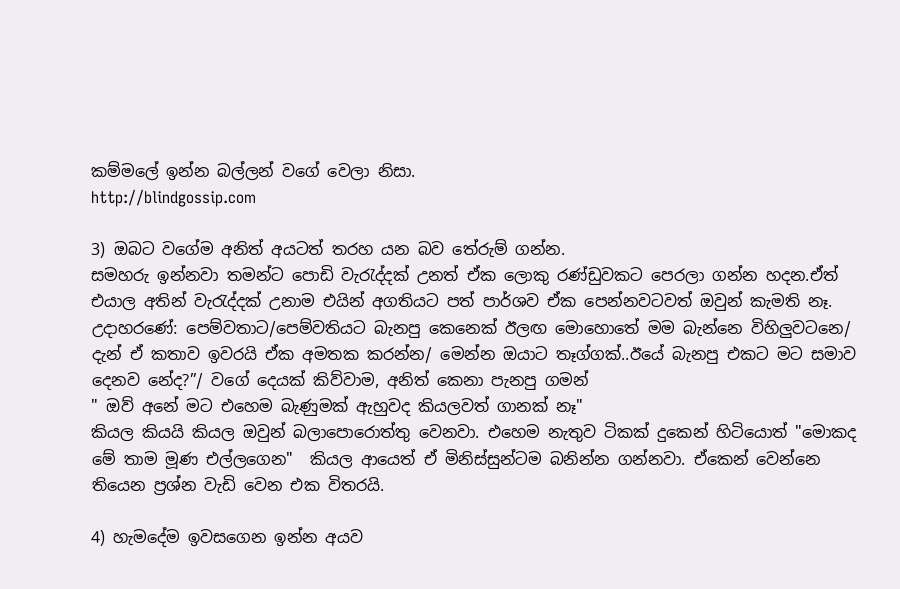කම්මලේ ඉන්න බල්ලන් වගේ වෙලා නිසා.
http://blindgossip.com

3) ඔබට වගේම අනිත් අයටත් තරහ යන බව තේරුම් ගන්න.
සමහරු ඉන්නවා තමන්ට පොඩි වැරැද්දක් උනත් ඒක ලොකු රණ්ඩුවකට පෙරලා ගන්න හදන.ඒත් එයාල අතින් වැරැද්දක් උනාම එයින් අගතියට පත් පාර්ශව ඒක පෙන්නවටවත් ඔවුන් කැමති නෑ.
උදාහරණේ: පෙම්වතාට/පෙම්වතියට බැනපු කෙනෙක් ඊලඟ මොහොතේ මම බැන්නෙ විහිලුවටනෙ/ දැන් ඒ කතාව ඉවරයි ඒක අමතක කරන්න/ මෙන්න ඔයාට තෑග්ගක්..ඊයේ බැනපු එකට මට සමාව දෙනව නේද?”/ වගේ දෙයක් කිව්වාම, අනිත් කෙනා පැනපු ගමන්
" ඔව් අනේ මට එහෙම බැණුමක් ඇහුවද කියලවත් ගානක් නෑ"
කියල කියයි කියල ඔවුන් බලාපොරොත්තු වෙනවා. එහෙම නැතුව ටිකක් දුකෙන් හිටියොත් "මොකද මේ තාම මූණ එල්ලගෙන"  කියල ආයෙත් ඒ මිනිස්සුන්ටම බනින්න ගන්නවා. ඒකෙන් වෙන්නෙ තියෙන ප්‍රශ්න වැඩි වෙන එක විතරයි.

4) හැමදේම ඉවසගෙන ඉන්න අයව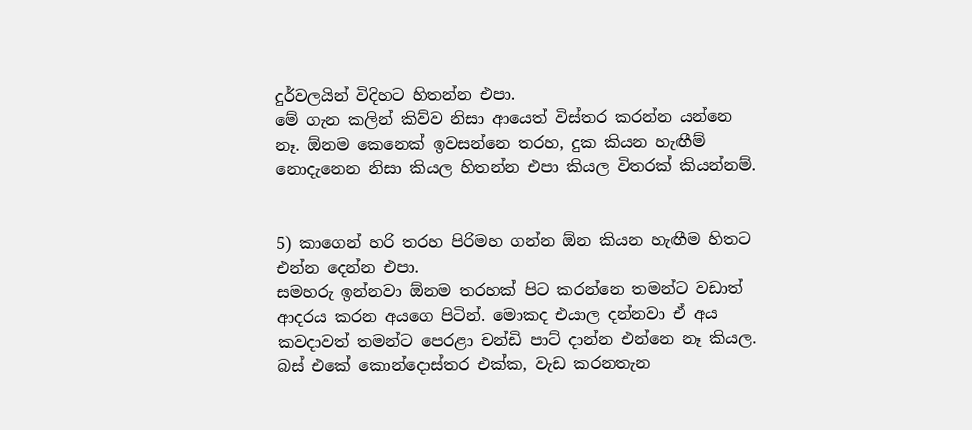දුර්වලයින් විදිහට හිතන්න එපා.
මේ ගැන කලින් කිව්ව නිසා ආයෙත් විස්තර කරන්න යන්නෙ නෑ. ඕනම කෙනෙක් ඉවසන්නෙ තරහ, දුක කියන හැඟීම් නොදැනෙන නිසා කියල හිතන්න එපා කියල විතරක් කියන්නම්.


5) කාගෙන් හරි තරහ පිරිමහ ගන්න ඕන කියන හැඟීම හිතට එන්න දෙන්න එපා.
සමහරු ඉන්නවා ඕනම තරහක් පිට කරන්නෙ තමන්ට වඩාත් ආදරය කරන අයගෙ පිටින්. මොකද එයාල දන්නවා ඒ අය කවදාවත් තමන්ට පෙරළා චන්ඩි පාට් දාන්න එන්නෙ නෑ කියල. බස් එකේ කොන්දොස්තර එක්ක, වැඩ කරනතැන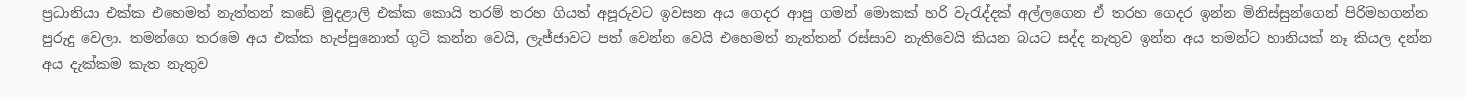ප්‍රධානියා එක්ක එහෙමත් නැත්තන් කඩේ මුදළාලි එක්ක කොයි තරම් තරහ ගියත් අපූරුවට ඉවසන අය ගෙදර ආපු ගමන් මොකක් හරි වැරැද්දක් අල්ලගෙන ඒ තරහ ගෙදර ඉන්න මිනිස්සුන්ගෙන් පිරිමහගන්න  පුරුදු වෙලා. තමන්ගෙ තරමෙ අය එක්ක හැප්පුනොත් ගුටි කන්න වෙයි, ලැජ්ජාවට පත් වෙන්න වෙයි එහෙමත් නැත්තන් රස්සාව නැතිවෙයි කියන බයට සද්ද නැතුව ඉන්න අය තමන්ට හානියක් නෑ කියල දන්න අය දැක්කම කැත නැතුව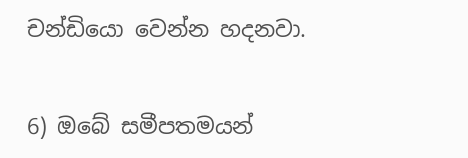චන්ඩියො වෙන්න හදනවා.


6) ඔබේ සමීපතමයන්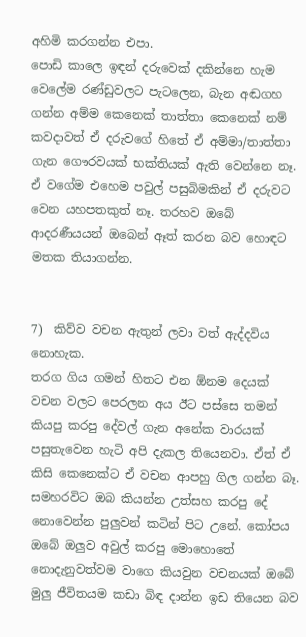අහිමි කරගන්න එපා.
පොඩි කාලෙ ඉඳන් දරුවෙක් දකින්නෙ හැම වෙලේම රණ්ඩුවලට පැටලෙන, බැන අඬගහ ගන්න අම්ම කෙනෙක් තාත්තා කෙනෙක් නම් කවදාවත් ඒ දරුවගේ හිතේ ඒ අම්මා/තාත්තා ගැන ගෞරවයක් භක්තියක් ඇති වෙන්නෙ නෑ. ඒ වගේම එහෙම පවුල් පසුබිමකින් ඒ දරුවට වෙන යහපතකුත් නෑ. තරහව ඔබේ ආදරණීයයන් ඔබෙන් ඈත් කරන බව හොඳට මතක තියාගන්න.


7)  කිව්ව වචන ඇතුන් ලවා වත් ඇද්දවිය නොහැක.
තරග ගිය ගමන් හිතට එන ඕනම දෙයක් වචන වලට පෙරලන අය ඊට පස්සෙ තමන් කියපු කරපු දේවල් ගැන අනේක වාරයක් පසුතැවෙන හැටි අපි දැකල තියෙනවා. ඒත් ඒ කිසි කෙනෙක්ට ඒ වචන ආපහු ගිල ගන්න බෑ. සමහරවිට ඔබ කියන්න උත්සහ කරපු දේ නොවෙන්න පුලුවන් කටින් පිට උනේ. කෝපය ඔබේ ඔලුව අවුල් කරපු මොහොතේ නොදැනුවත්වම වාගෙ කියවුන වචනයක් ඔබේ මුලු ජීවිතයම කඩා බිඳ දාන්න ඉඩ තියෙන බව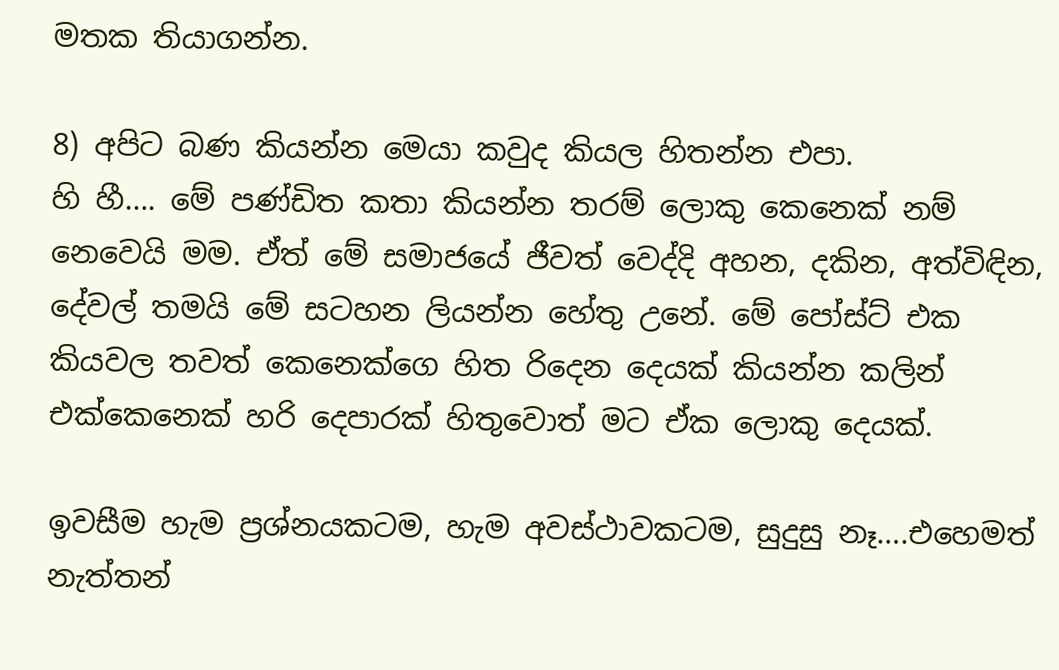මතක තියාගන්න.

8) අපිට බණ කියන්න මෙයා කවුද කියල හිතන්න එපා.
හි හී…. මේ පණ්ඩිත කතා කියන්න තරම් ලොකු කෙනෙක් නම් නෙවෙයි මම. ඒත් මේ සමාජයේ ජීවත් වෙද්දි අහන, දකින, අත්විඳින, දේවල් තමයි මේ සටහන ලියන්න හේතු උනේ. මේ පෝස්ට් එක කියවල තවත් කෙනෙක්ගෙ හිත රිදෙන දෙයක් කියන්න කලින් එක්කෙනෙක් හරි දෙපාරක් හිතුවොත් මට ඒක ලොකු දෙයක්.

ඉවසීම හැම ප්‍රශ්නයකටම, හැම අවස්ථාවකටම, සුදුසු නෑ….එහෙමත් නැත්තන්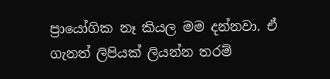ප්‍රායෝගික නෑ කියල මම දන්නවා. ඒ ගැනත් ලිපියක් ලියන්න තරම්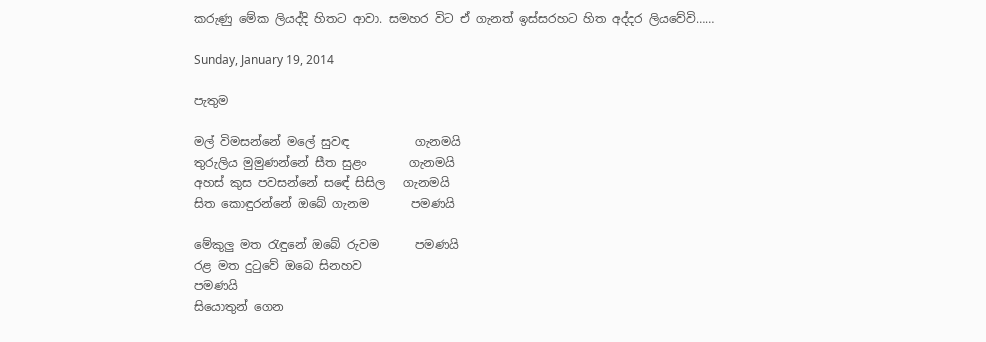කරුණු මේක ලියද්දි හිතට ආවා. සමහර විට ඒ ගැනත් ඉස්සරහට හිත අද්දර ලියවේවි……

Sunday, January 19, 2014

පැතුම

මල් විමසන්නේ මලේ සුවඳ           ගැනමයි
තුරුලිය මුමුණන්නේ සීත සුළං       ගැනමයි
අහස් කුස පවසන්නේ සඳේ සිසිල   ගැනමයි
සිත කොඳුරන්නේ ඔබේ ගැනම       පමණයි

මේකුලු මත රැඳුනේ ඔබේ රුවම      පමණයි
රළ මත දුටුවේ ඔබෙ සිනහව
පමණයි
සියොතුන් ගෙන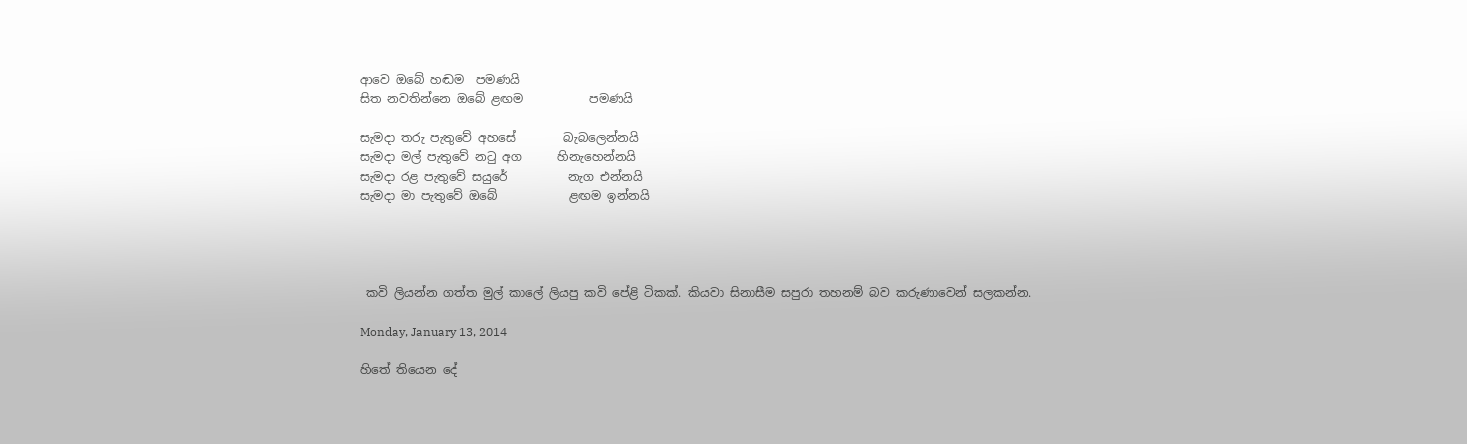ආවෙ ඔබේ හඬම  පමණයි
සිත නවතින්නෙ ඔබේ ළඟම           පමණයි

සැමදා තරු පැතුවේ අහසේ        බැබලෙන්නයි
සැමදා මල් පැතුවේ නටු අග      හිනැහෙන්නයි
සැමදා රළ පැතුවේ සයුරේ          නැග එන්නයි
සැමදා මා පැතුවේ ඔබේ            ළඟම ඉන්නයි




 කවි ලියන්න ගත්ත මුල් කාලේ ලියපු කවි පේළි ටිකක්. කියවා සිනාසීම සපුරා තහනම් බව කරුණාවෙන් සලකන්න.

Monday, January 13, 2014

හිතේ තියෙන දේ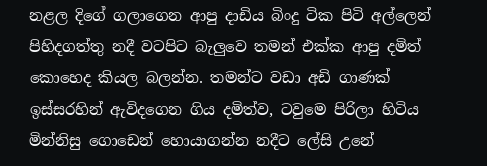නළල දිගේ ගලාගෙන ආපු දාඩිය බිංදු ටික පිටි අල්ලෙන් පිහිදගත්තු නදී වටපිට බැලුවෙ තමන් එක්ක ආපු දමිත් කොහෙද කියල බලන්න. තමන්ට වඩා අඩි ගාණක් ඉස්සරහින් ඇවිදගෙන ගිය දමිත්ව, ටවුමෙ පිරිලා හිටිය මින්නිසු ගොඩෙන් හොයාගන්න නදීට ලේසි උනේ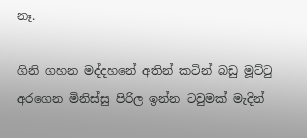නෑ.

ගිනි ගහන මද්දහනේ අතින් කටින් බඩු මූට්ටු අරගෙන මිනිස්සු පිරිල ඉන්න ටවුමක් මැදින්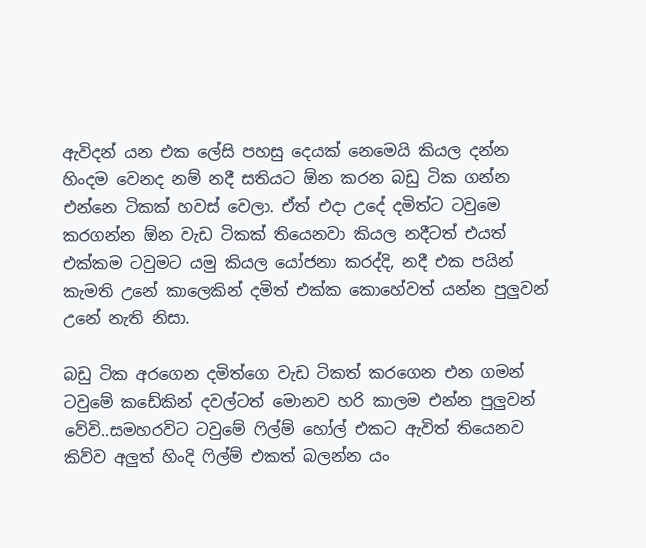ඇවිදන් යන එක ලේසි පහසු දෙයක් නෙමෙයි කියල දන්න හිංදම වෙනද නම් නදී සතියට ඕන කරන බඩු ටික ගන්න එන්නෙ ටිකක් හවස් වෙලා. ඒත් එදා උදේ දමිත්ට ටවුමෙ කරගන්න ඕන වැඩ ටිකක් තියෙනවා කියල නදීටත් එයත් එක්කම ටවුමට යමු කියල යෝජනා කරද්දි, නදී එක පයින් කැමති උනේ කාලෙකින් දමිත් එක්ක කොහේවත් යන්න පුලුවන් උනේ නැති නිසා.

බඩු ටික අරගෙන දමිත්ගෙ වැඩ ටිකත් කරගෙන එන ගමන් ටවුමේ කඩේකින් දවල්ටත් මොනව හරි කාලම එන්න පුලුවන් වේවි..සමහරවිට ටවුමේ ෆිල්ම් හෝල් එකට ඇවිත් තියෙනව කිව්ව අලුත් හිංදි ෆිල්ම් එකත් බලන්න යං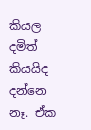කියල දමිත් කියයිද දන්නෙ නෑ. ඒක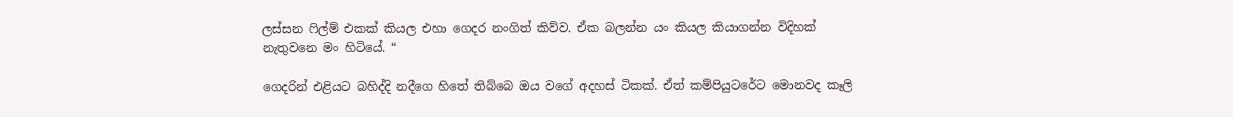ලස්සන ෆිල්ම් එකක් කියල එහා ගෙදර නංගිත් කිව්ව. ඒක බලන්න යං කියල කියාගන්න විදිහක් නැතුවනෙ මං හිටියේ. “

ගෙදරින් එළියට බහිද්දි නදීගෙ හිතේ තිබ්බෙ ඔය වගේ අදහස් ටිකක්. ඒත් කම්පියුටරේට මොනවද කෑලි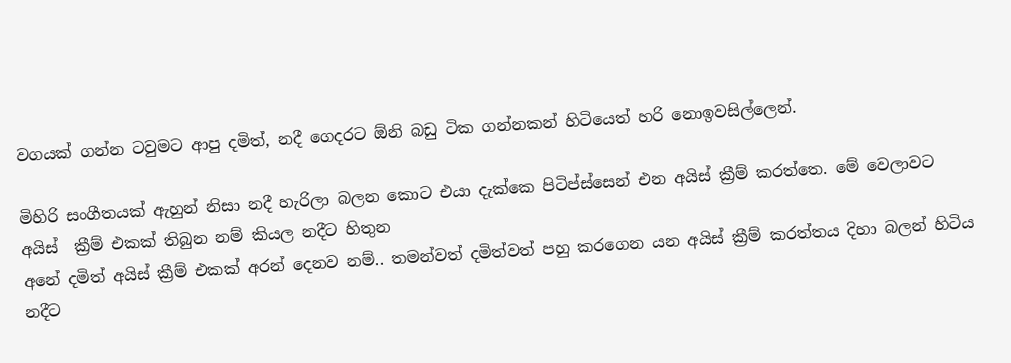වගයක් ගන්න ටවුමට ආපු දමිත්, නදී ගෙදරට ඕනි බඩු ටික ගන්නකන් හිටියෙත් හරි නොඉවසිල්ලෙන්.

මිහිරි සංගීතයක් ඇහුන් නිසා නදී හැරිලා බලන කොට එයා දැක්කෙ පිටිප්ස්සෙන් එන අයිස් ක්‍රීම් කරත්තෙ. මේ වෙලාවට අයිස්  ක්‍රීම් එකක් තිබුන නම් කියල නදීට හිතුන
අනේ දමිත් අයිස් ක්‍රීම් එකක් අරන් දෙනව නම්.. තමන්වත් දමිත්වත් පහු කරගෙන යන අයිස් ක්‍රීම් කරත්තය දිහා බලන් හිටිය නදීට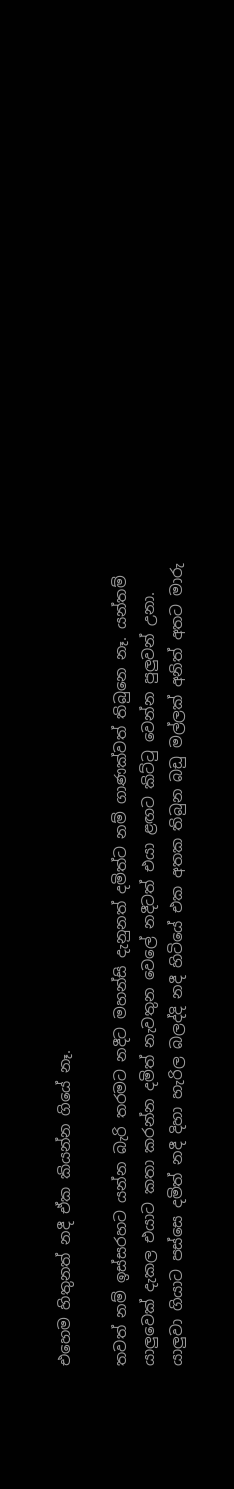එහෙම හිතුනත් නදී ඒක කියන්න ගියේ නෑ.

තවත් නම් ඉස්සරහට යන්න බැරි තරමට නදීට මහන්සි දැනුනත් දමිත්ට නම් ගාණක්වත් තිබුනෙ නෑ. යන්තම් යාලුවෙක් දැකල එයාට කතා කරන්න දමිත් නැවතුන වෙලේ නදීටත් එයා ළඟට කිට්ටු වෙන්න පුලුවන් උනා.
යාලුවා ගියාට පස්සෙ දමිත් නදී දිහා හැරිල බලද්දි නදී හිටියේ එක අතක තිබුන බඩු මල්ලක් අනිත් අතට මාරු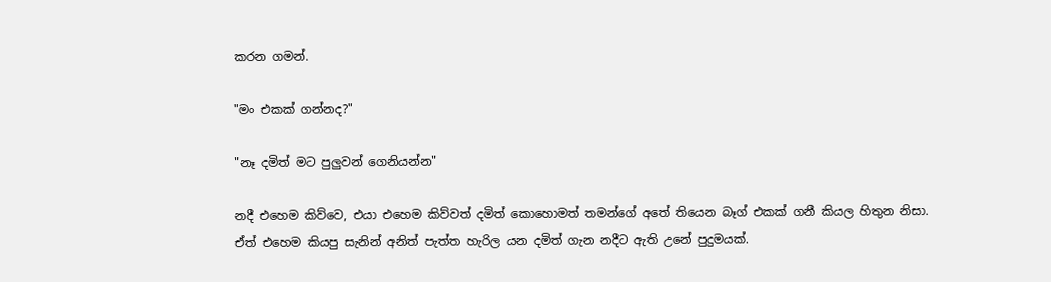කරන ගමන්.

"මං එකක් ගන්නද?"

"නෑ දමිත් මට පුලුවන් ගෙනියන්න"

නදී එහෙම කිව්වෙ, එයා එහෙම කිව්වත් දමිත් කොහොමත් තමන්ගේ අතේ තියෙන බෑග් එකක් ගනී කියල හිතුන නිසා. ඒත් එහෙම කියපු සැනින් අනිත් පැත්ත හැරිල යන දමිත් ගැන නදීට ඇති උනේ පුදුමයක්.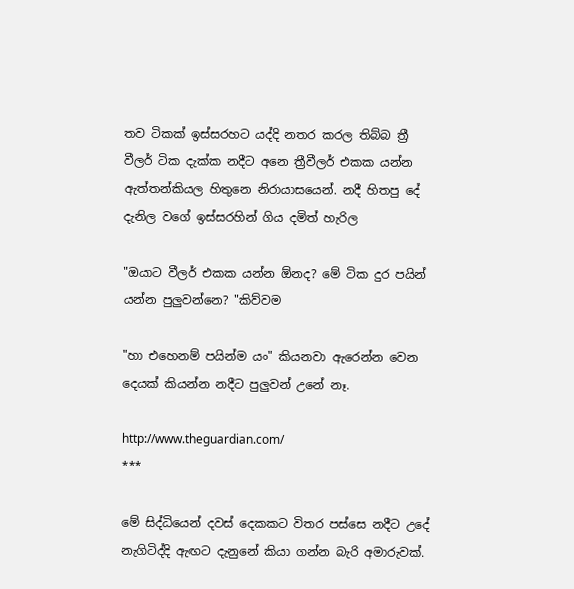තව ටිකක් ඉස්සරහට යද්දි නතර කරල තිබ්බ ත්‍රී වීලර් ටික දැක්ක නදීට අනෙ ත්‍රීවීලර් එකක යන්න ඇත්තන්කියල හිතුනෙ නිරායාසයෙන්. නදී හිතපු දේ දැනිල වගේ ඉස්සරහින් ගිය දමිත් හැරිල

"ඔයාට වීලර් එකක යන්න ඕනද? මේ ටික දුර පයින් යන්න පුලුවන්නෙ? "කිව්වම

"හා එහෙනම් පයින්ම යං" කියනවා ඇරෙන්න වෙන දෙයක් කියන්න නදීට පුලුවන් උනේ නෑ.

http://www.theguardian.com/
***

මේ සිද්ධියෙන් දවස් දෙකකට විතර පස්සෙ නදීට උදේ නැගිටිද්දි ඇඟට දැනුනේ කියා ගන්න බැරි අමාරුවක්.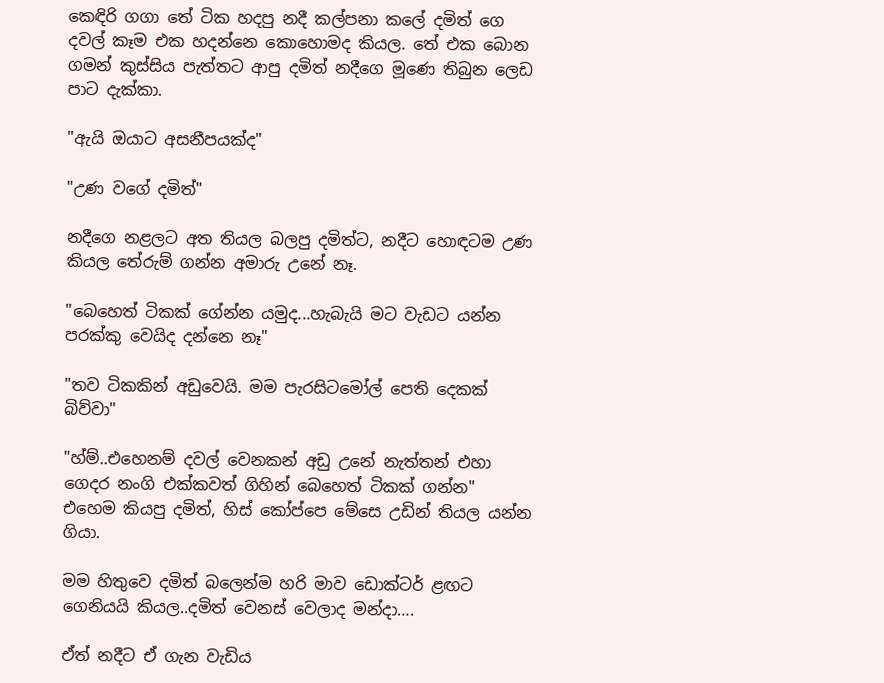කෙඳිරි ගගා තේ ටික හදපු නදී කල්පනා කලේ දමිත් ගෙ දවල් කෑම එක හදන්නෙ කොහොමද කියල. තේ එක බොන ගමන් කුස්සිය පැත්තට ආපු දමිත් නදීගෙ මූණෙ තිබුන ලෙඩ පාට දැක්කා.

"ඇයි ඔයාට අසනීපයක්ද"

"උණ වගේ දමිත්"

නදීගෙ නළලට අත තියල බලපු දමිත්ට, නදීට හොඳටම උණ කියල තේරුම් ගන්න අමාරු උනේ නෑ.

"බෙහෙත් ටිකක් ගේන්න යමුද...හැබැයි මට වැඩට යන්න පරක්කු වෙයිද දන්නෙ නෑ"

"තව ටිකකින් අඩුවෙයි. මම පැරසිටමෝල් පෙති දෙකක් බිව්වා"

"හ්ම්..එහෙනම් දවල් වෙනකන් අඩු උනේ නැත්තන් එහා ගෙදර නංගි එක්කවත් ගිහින් බෙහෙත් ටිකක් ගන්න"
එහෙම කියපු දමිත්, හිස් කෝප්පෙ මේසෙ උඩින් තියල යන්න ගියා.

මම හිතුවෙ දමිත් බලෙන්ම හරි මාව ඩොක්ටර් ළඟට ගෙනියයි කියල..දමිත් වෙනස් වෙලාද මන්දා….

ඒත් නදීට ඒ ගැන වැඩිය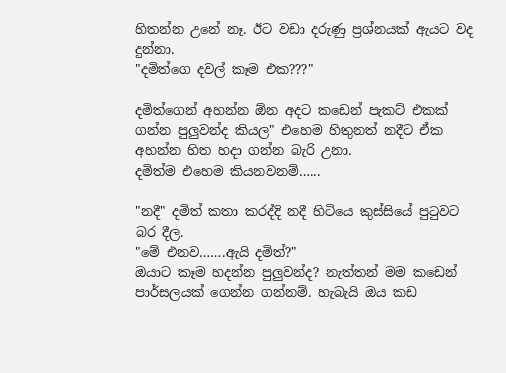හිතන්න උනේ නෑ. ඊට වඩා දරුණු ප්‍රශ්නයක් ඇයට වද දුන්නා.
"දමිත්ගෙ දවල් කෑම එක???"

දමිත්ගෙන් අහන්න ඕන අදට කඩෙන් පැකට් එකක් ගන්න පුලුවන්ද කියල" එහෙම හිතුනත් නදීට ඒක අහන්න හිත හදා ගන්න බැරි උනා.
දමිත්ම එහෙම කියනවනම්…...

"නදී" දමිත් කතා කරද්දි නදී හිටියෙ කුස්සියේ පුටුවට බර දීල.
"මේ එනව…….ඇයි දමිත්?"
ඔයාට කෑම හදන්න පුලුවන්ද? නැත්තන් මම කඩෙන් පාර්සලයක් ගෙන්න ගන්නම්. හැබැයි ඔය කඩ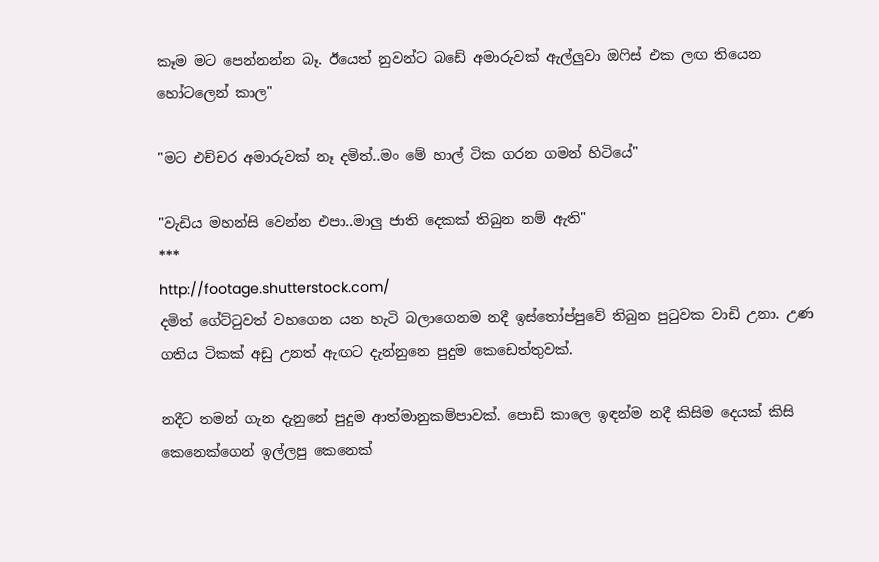කෑම මට පෙන්නන්න බෑ. ඊයෙත් නුවන්ට බඩේ අමාරුවක් ඇල්ලුවා ඔෆිස් එක ලඟ තියෙන හෝටලෙන් කාල"

"මට එච්චර අමාරුවක් නෑ දමිත්..මං මේ හාල් ටික ගරන ගමන් හිටියේ"

"වැඩිය මහන්සි වෙන්න එපා..මාලු ජාති දෙකක් තිබුන නම් ඇති"
***
http://footage.shutterstock.com/
දමිත් ගේට්ටුවත් වහගෙන යන හැටි බලාගෙනම නදී ඉස්තෝප්පුවේ තිබුන පුටුවක වාඩි උනා. උණ ගතිය ටිකක් අඩු උනත් ඇඟට දැන්නුනෙ පුදුම කෙඩෙත්තුවක්.

නදීට තමන් ගැන දැනුනේ පුදුම ආත්මානුකම්පාවක්. පොඩි කාලෙ ඉඳන්ම නදී කිසිම දෙයක් කිසි කෙනෙක්ගෙන් ඉල්ලපු කෙනෙක්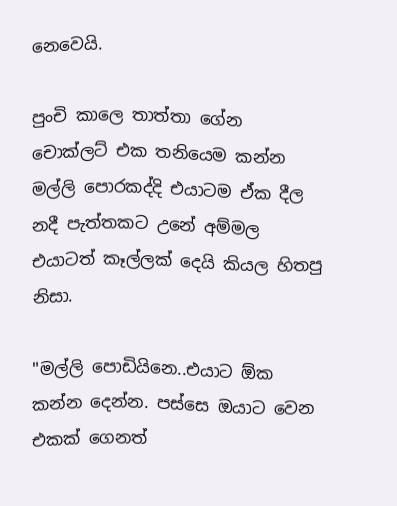නෙවෙයි.

පුංචි කාලෙ තාත්තා ගේන චොක්ලට් එක තනියෙම කන්න මල්ලි පොරකද්දි එයාටම ඒක දීල නදී පැත්තකට උනේ අම්මල එයාටත් කෑල්ලක් දෙයි කියල හිතපු නිසා.

"මල්ලි පොඩියිනෙ..එයාට ඕක කන්න දෙන්න. පස්සෙ ඔයාට වෙන එකක් ගෙනත්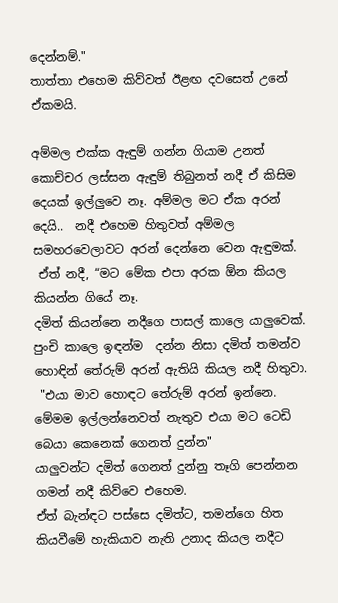දෙන්නම්."
තාත්තා එහෙම කිව්වත් ඊළඟ දවසෙත් උනේ ඒකමයි.

අම්මල එක්ක ඇඳුම් ගන්න ගියාම උනත් කොච්චර ලස්සන ඇඳුම් තිබුනත් නදී ඒ කිසිම දෙයක් ඉල්ලුවෙ නෑ. අම්මල මට ඒක අරන් දෙයි..  නදී එහෙම හිතුවත් අම්මල සමහරවෙලාවට අරන් දෙන්නෙ වෙන ඇඳුමක්.
 ඒත් නදී, “මට මේක එපා අරක ඕන කියල කියන්න ගියේ නෑ.
දමිත් කියන්නෙ නදීගෙ පාසල් කාලෙ යාලුවෙක්. පුංචි කාලෙ ඉඳන්ම  දන්න නිසා දමිත් තමන්ව හොඳින් තේරුම් අරන් ඇතියි කියල නදී හිතුවා.
 "එයා මාව හොඳට තේරුම් අරන් ඉන්නෙ. මේමම ඉල්ලන්නෙවත් නැතුව එයා මට ටෙඩි බෙයා කෙනෙක් ගෙනත් දුන්න"
යාලුවන්ට දමිත් ගෙනත් දුන්නු තෑගි පෙන්නන ගමන් නදී කිව්වෙ එහෙම.
ඒත් බැන්ඳට පස්සෙ දමිත්ට, තමන්ගෙ හිත කියවීමේ හැකියාව නැති උනාද කියල නදීට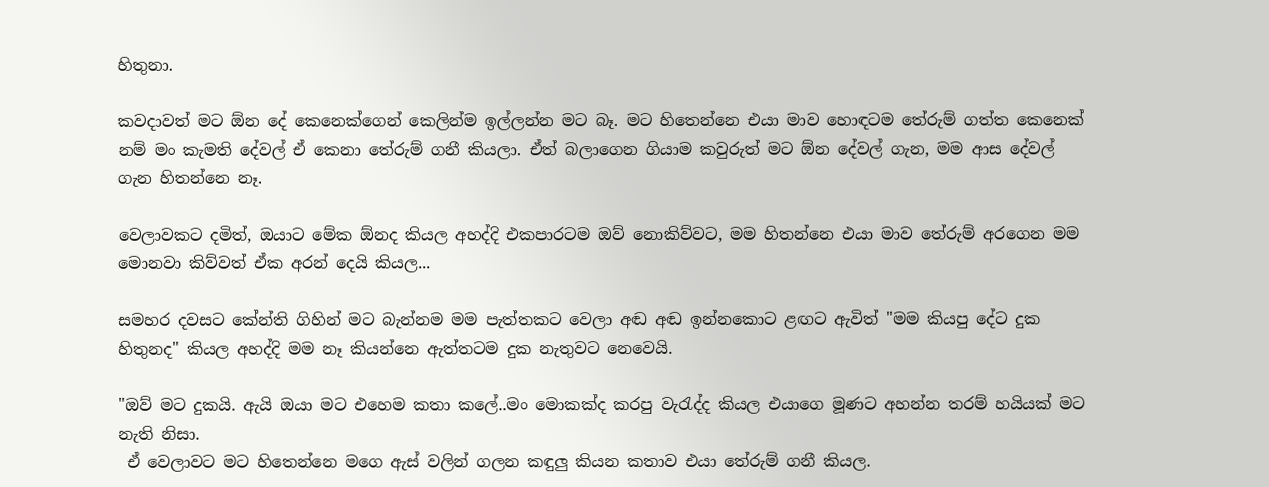හිතුනා.

කවදාවත් මට ඕන දේ කෙනෙක්ගෙන් කෙලින්ම ඉල්ලන්න මට බෑ. මට හිතෙන්නෙ එයා මාව හොඳටම තේරුම් ගත්ත කෙනෙක් නම් මං කැමති දේවල් ඒ කෙනා තේරුම් ගනී කියලා. ඒත් බලාගෙන ගියාම කවුරුත් මට ඕන දේවල් ගැන, මම ආස දේවල් ගැන හිතන්නෙ නෑ.

වෙලාවකට දමිත්, ඔයාට මේක ඕනද කියල අහද්දි එකපාරටම ඔව් නොකිව්වට, මම හිතන්නෙ එයා මාව තේරුම් අරගෙන මම මොනවා කිව්වත් ඒක අරන් දෙයි කියල...

සමහර දවසට කේන්ති ගිහින් මට බැන්නම මම පැත්තකට වෙලා අඬ අඬ ඉන්නකොට ළඟට ඇවිත් "මම කියපු දේට දුක හිතුනද" කියල අහද්දි මම නෑ කියන්නෙ ඇත්තටම දුක නැතුවට නෙවෙයි.

"ඔව් මට දුකයි. ඇයි ඔයා මට එහෙම කතා කලේ..මං මොකක්ද කරපු වැරැද්ද කියල එයාගෙ මූණට අහන්න තරම් හයියක් මට නැති නිසා.
 ඒ වෙලාවට මට හිතෙන්නෙ මගෙ ඇස් වලින් ගලන කඳුලු කියන කතාව එයා තේරුම් ගනී කියල.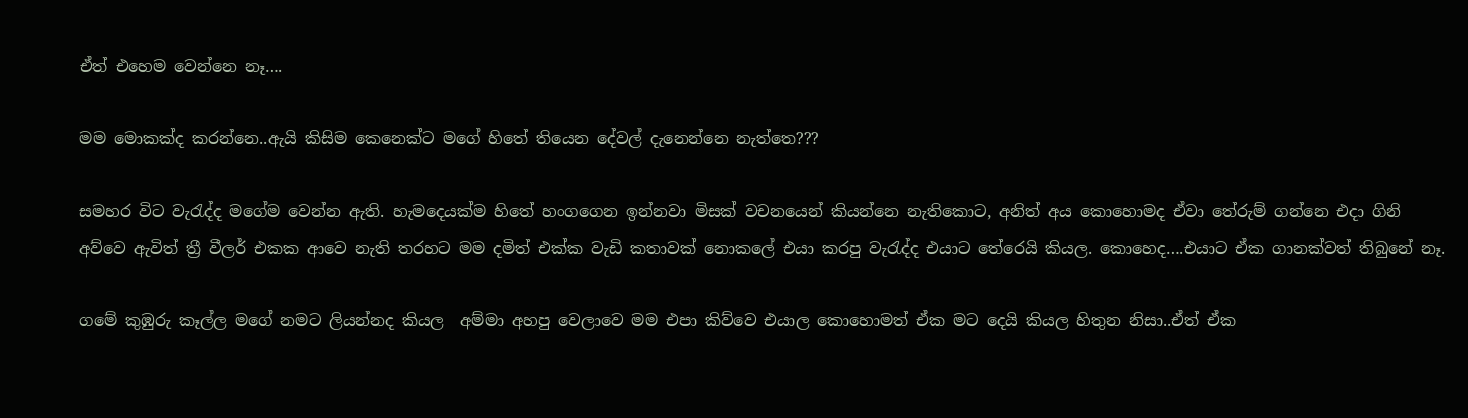ඒත් එහෙම වෙන්නෙ නෑ….

මම මොකක්ද කරන්නෙ..ඇයි කිසිම කෙනෙක්ට මගේ හිතේ තියෙන දේවල් දැනෙන්නෙ නැත්තෙ???

සමහර විට වැරැද්ද මගේම වෙන්න ඇති. හැමදෙයක්ම හිතේ හංගගෙන ඉන්නවා මිසක් වචනයෙන් කියන්නෙ නැතිකොට, අනිත් අය කොහොමද ඒවා තේරුම් ගන්නෙ එදා ගිනි අව්වෙ ඇවිත් ත්‍රී වීලර් එකක ආවෙ නැති තරහට මම දමිත් එක්ක වැඩි කතාවක් නොකලේ එයා කරපු වැරැද්ද එයාට තේරෙයි කියල. කොහෙද….එයාට ඒක ගානක්වත් තිබුනේ නෑ.

ගමේ කුඹුරු කෑල්ල මගේ නමට ලියන්නද කියල  අම්මා අහපු වෙලාවෙ මම එපා කිව්වෙ එයාල කොහොමත් ඒක මට දෙයි කියල හිතුන නිසා..ඒත් ඒක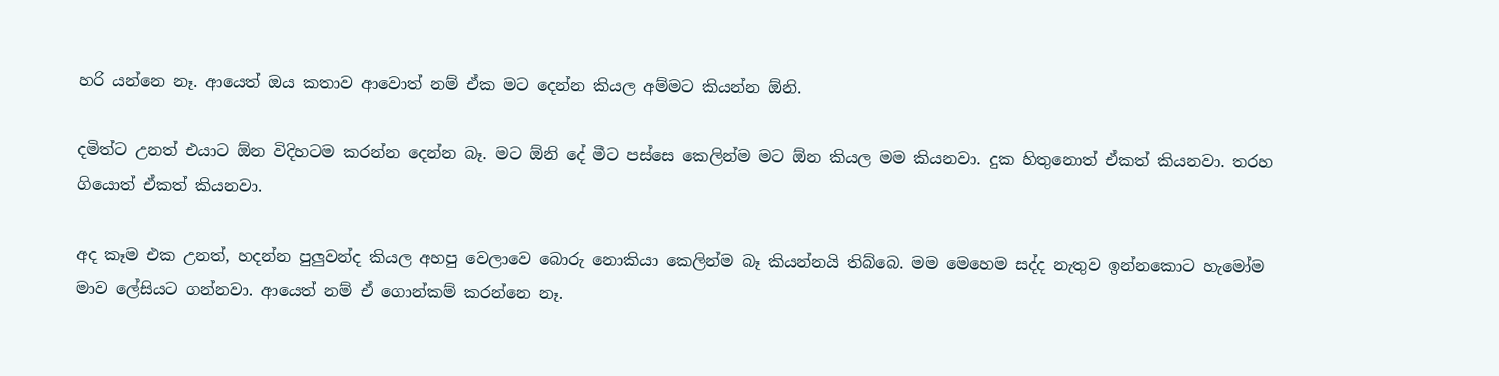හරි යන්නෙ නෑ. ආයෙත් ඔය කතාව ආවොත් නම් ඒක මට දෙන්න කියල අම්මට කියන්න ඕනි.

දමිත්ට උනත් එයාට ඕන විදිහටම කරන්න දෙන්න බෑ. මට ඕනි දේ මීට පස්සෙ කෙලින්ම මට ඕන කියල මම කියනවා. දුක හිතුනොත් ඒකත් කියනවා. තරහ ගියොත් ඒකත් කියනවා.

අද කෑම එක උනත්, හදන්න පුලුවන්ද කියල අහපු වෙලාවෙ බොරු නොකියා කෙලින්ම බෑ කියන්නයි තිබ්බෙ. මම මෙහෙම සද්ද නැතුව ඉන්නකොට හැමෝම මාව ලේසියට ගන්නවා. ආයෙත් නම් ඒ ගොන්කම් කරන්නෙ නෑ.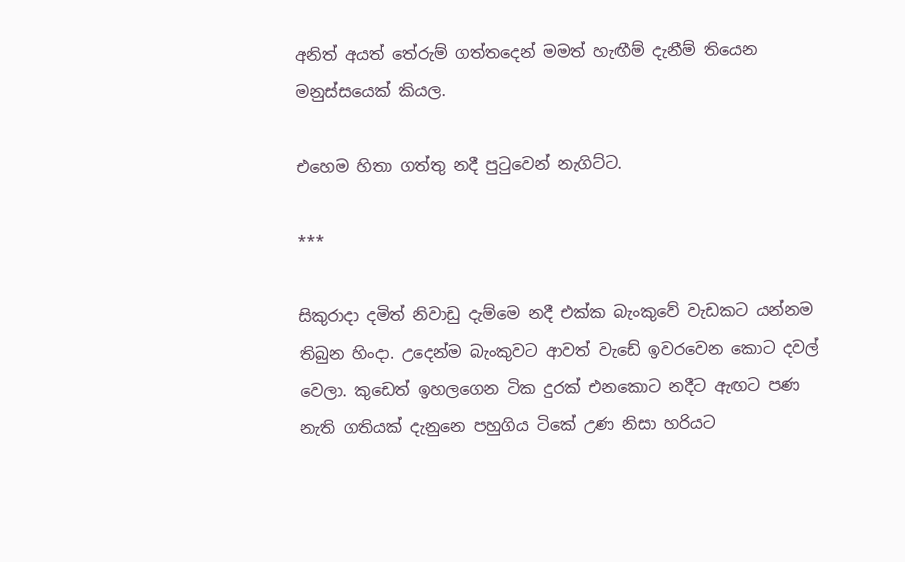අනිත් අයත් තේරුම් ගත්තදෙන් මමත් හැඟීම් දැනීම් තියෙන මනුස්සයෙක් කියල.

එහෙම හිතා ගත්තු නදී පුටුවෙන් නැගිට්ට.

***

සිකුරාදා දමිත් නිවාඩු දැම්මෙ නදී එක්ක බැංකුවේ වැඩකට යන්නම තිබුන හිංදා. උදෙන්ම බැංකුවට ආවත් වැඩේ ඉවරවෙන කොට දවල් වෙලා. කුඩෙත් ඉහලගෙන ටික දුරක් එනකොට නදීට ඇඟට පණ නැති ගතියක් දැනුනෙ පහුගිය ටිකේ උණ නිසා හරියට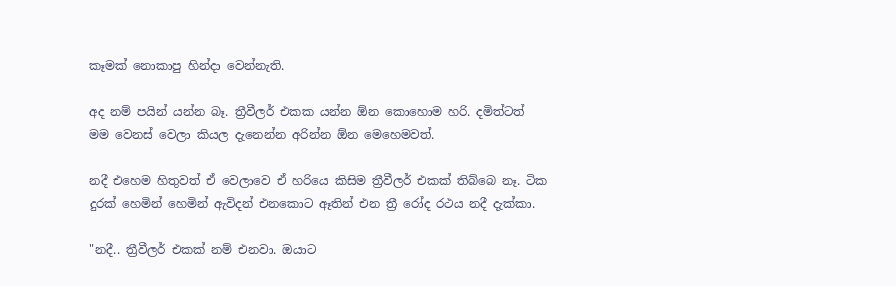කෑමක් නොකාපු හින්දා වෙන්නැති.

අද නම් පයින් යන්න බෑ. ත්‍රීවීලර් එකක යන්න ඕන කොහොම හරි. දමිත්ටත් මම වෙනස් වෙලා කියල දැනෙන්න අරින්න ඕන මෙහෙමවත්.

නදී එහෙම හිතුවත් ඒ වෙලාවෙ ඒ හරියෙ කිසිම ත්‍රීවීලර් එකක් තිබ්බෙ නෑ. ටික දුරක් හෙමින් හෙමින් ඇවිදන් එනකොට ඈතින් එන ත්‍රී රෝද රථය නදී දැක්කා.

"නදී.. ත්‍රීවීලර් එකක් නම් එනවා. ඔයාට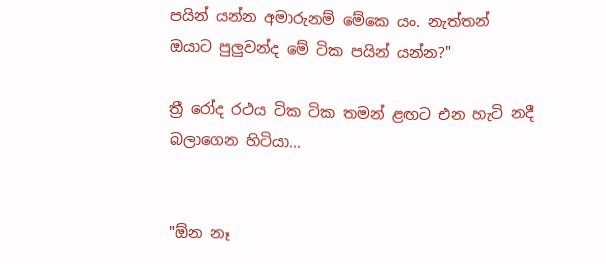පයින් යන්න අමාරුනම් මේකෙ යං. නැත්තන්  ඔයාට පුලුවන්ද මේ ටික පයින් යන්න?"

ත්‍රී රෝද රථය ටික ටික තමන් ළඟට එන හැටි නදී බලාගෙන හිටියා...


"ඕන නෑ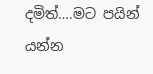දමිත්….මට පයින් යන්න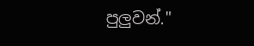පුලුවන්."